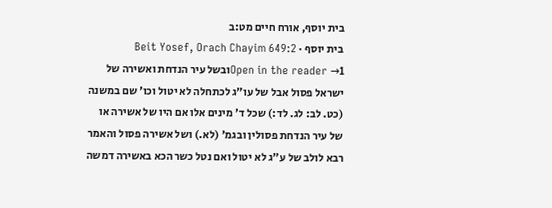בית יוסף, אורח חיים מט:ב
בית יוסף · Beit Yosef, Orach Chayim 649:2
Open in the reader →1ובשל עיר הנדחת ואשירה של ישראל פסול אבל של עו"ג לכתחלה לא יטול וכו' שם במשנה (כט. לב: לג. לד:) שכל ד' מינים אלו אם היו של אשירה או של עיר הנדחת פסולין ובגמ' (לא.) ושל אשירה פסול והאמר רבא לולב של ע"ג לא יטול ואם נטל כשר הכא באשירה דמשה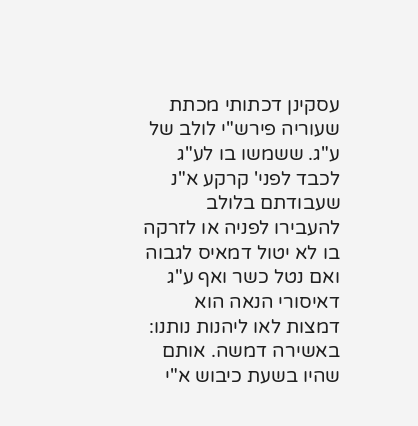עסקינן דכתותי מכתת שעוריה פירש"י לולב של ע"ג. ששמשו בו לע"ג לכבד לפני' קרקע א"נ שעבודתם בלולב להעבירו לפניה או לזרקה בו לא יטול דמאיס לגבוה ואם נטל כשר ואף ע"ג דאיסורי הנאה הוא דמצות לאו ליהנות נותנו: באשירה דמשה. אותם שהיו בשעת כיבוש א"י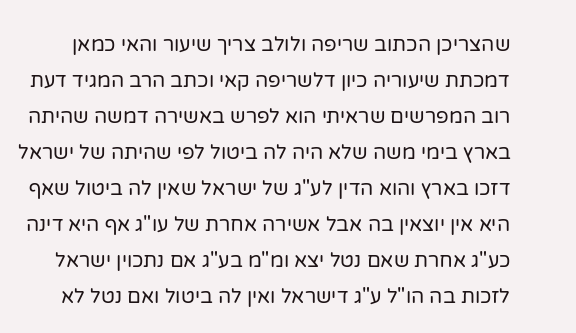שהצריכן הכתוב שריפה ולולב צריך שיעור והאי כמאן דמכתת שיעוריה כיון דלשריפה קאי וכתב הרב המגיד דעת רוב המפרשים שראיתי הוא לפרש באשירה דמשה שהיתה בארץ בימי משה שלא היה לה ביטול לפי שהיתה של ישראל דזכו בארץ והוא הדין לע"ג של ישראל שאין לה ביטול שאף היא אין יוצאין בה אבל אשירה אחרת של עו"ג אף היא דינה כע"ג אחרת שאם נטל יצא ומ"מ בע"ג אם נתכוין ישראל לזכות בה הו"ל ע"ג דישראל ואין לה ביטול ואם נטל לא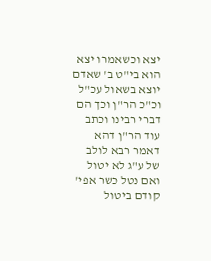יצא וכשאמרו יצא הוא בי"ט ב' שאדם יוצא בשאול עכ"ל וכ"כ הר"ן וכך הם דברי רבינו וכתב עוד הר"ן דהא דאמר רבא לולב של ע"ג לא יטול ואם נטל כשר אפי' קודם ביטול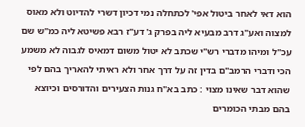הוא דאי לאחר ביטול אפי' לכתחלה נמי דכיון דשרי להדיוט ולא מאוס למצוה ואע"ג דרב מבעיא ליה בפרק ג' דע"ז רבא פשיטא ליה כמ"ש שם עכ"ל ומיהו מדברי רש"י שכתב לא יטול משום דמאיס לגבוה לא משמע הכי ודברי הרמב"ם בדין זה על דרך אחר ולא ראיתי להאריך בהם לפי שהוא דבר שאינו מצוי : כתב בא"ח גנות הצעירים והדורסים וכיוצא בהם מבתי הכומרים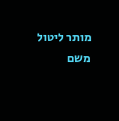מותר ליטול משם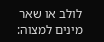לולב או שאר מינים למצוה: